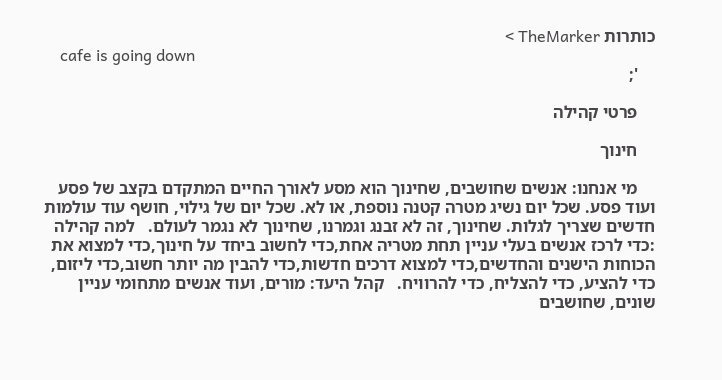כותרות TheMarker >
    cafe is going down
    ';

    פרטי קהילה

    חינוך

    מי אנחנו: אנשים שחושבים, שחינוך הוא מסע לאורך החיים המתקדם בקצב של פסע ועוד פסע. שכל יום נשיג מטרה קטנה נוספת, או לא. שכל יום של גילוי, חושף עוד עולמות חדשים שצריך לגלות. שחינוך, זה לא זבנג וגמרנו, שחינוך לא נגמר לעולם.   למה קהילה :כדי לרכז אנשים בעלי עניין תחת מטריה אחת,כדי לחשוב ביחד על חינוך,כדי למצוא את הכוחות הישנים והחדשים,כדי למצוא דרכים חדשות,כדי להבין מה יותר חשוב,כדי ליזום, כדי להציע, כדי להצליח, כדי להרוויח.   קהל היעד: מורים, ועוד אנשים מתחומי עניין שונים, שחושבים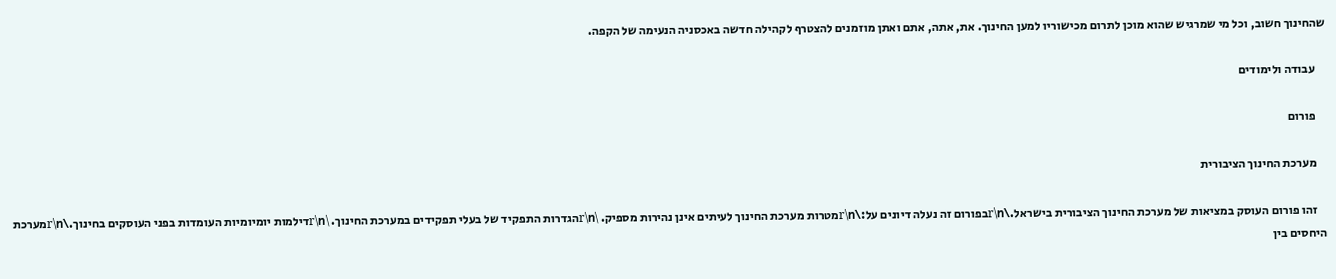שהחינוך חשוב, וכל מי שמרגיש שהוא מוכן לתרום מכישוריו למען החינוך. את, אתה, אתם ואתן מוזמנים להצטרף לקהילה חדשה באכסניה הנעימה של הקפה.

    עבודה ולימודים

    פורום

    מערכת החינוך הציבורית

    זהו פורום העוסק במציאות של מערכת החינוך הציבורית בישראל.\r\nבפורום זה נעלה דיונים על:\r\nמטרות מערכת החינוך לעיתים אינן נהירות מספיק. \r\nהגדרות התפקיד של בעלי תפקידים במערכת החינוך. \r\nדילמות יומיומיות העומדות בפני העוסקים בחינוך.\r\nמערכת היחסים בין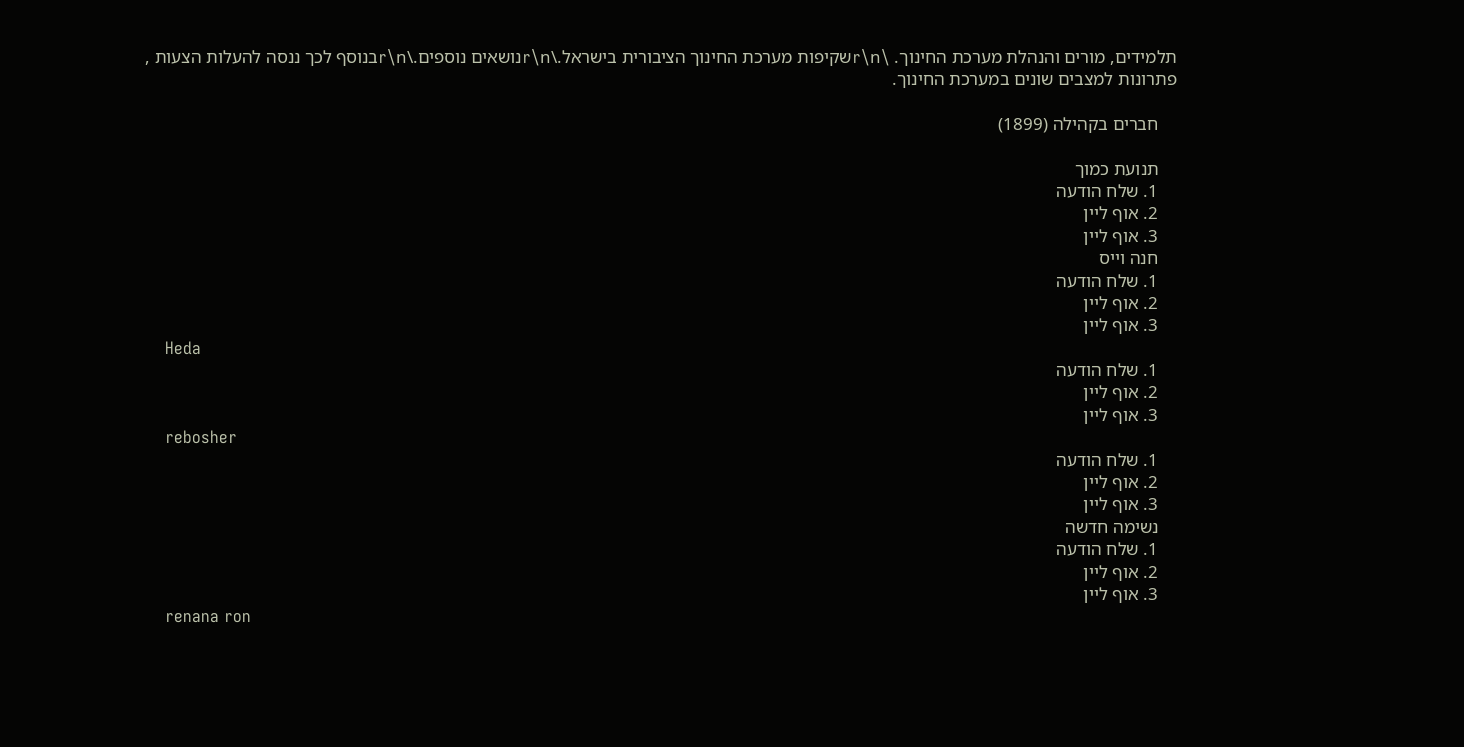תלמידים, מורים והנהלת מערכת החינוך. \r\nשקיפות מערכת החינוך הציבורית בישראל.\r\nנושאים נוספים.\r\nבנוסף לכך ננסה להעלות הצעות , פתרונות למצבים שונים במערכת החינוך.

    חברים בקהילה (1899)

    תנועת כמוך
    1. שלח הודעה
    2. אוף ליין
    3. אוף ליין
    חנה וייס
    1. שלח הודעה
    2. אוף ליין
    3. אוף ליין
    Heda
    1. שלח הודעה
    2. אוף ליין
    3. אוף ליין
    rebosher
    1. שלח הודעה
    2. אוף ליין
    3. אוף ליין
    נשימה חדשה
    1. שלח הודעה
    2. אוף ליין
    3. אוף ליין
    renana ron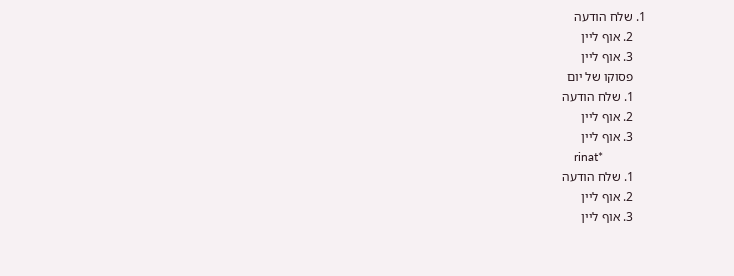1. שלח הודעה
    2. אוף ליין
    3. אוף ליין
    פסוקו של יום
    1. שלח הודעה
    2. אוף ליין
    3. אוף ליין
    rinat*
    1. שלח הודעה
    2. אוף ליין
    3. אוף ליין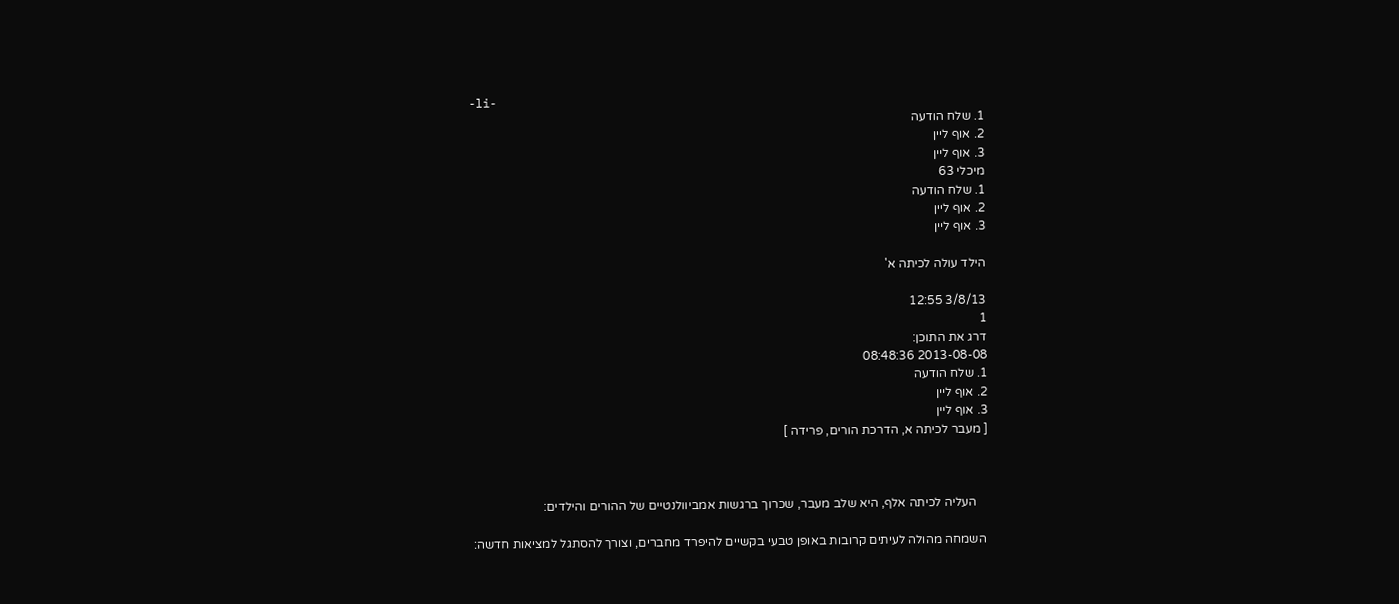-li-
    1. שלח הודעה
    2. אוף ליין
    3. אוף ליין
    מיכלי 63
    1. שלח הודעה
    2. אוף ליין
    3. אוף ליין

    הילד עולה לכיתה א'

    3/8/13 12:55
    1
    דרג את התוכן:
    2013-08-08 08:48:36
    1. שלח הודעה
    2. אוף ליין
    3. אוף ליין
    [ מעבר לכיתה א, הדרכת הורים, פרידה ]



        העליה לכיתה אלף, היא שלב מעבר, שכרוך ברגשות אמביוולנטיים של ההורים והילדים:

     השמחה מהולה לעיתים קרובות באופן טבעי בקשיים להיפרד מחברים, וצורך להסתגל למציאות חדשה: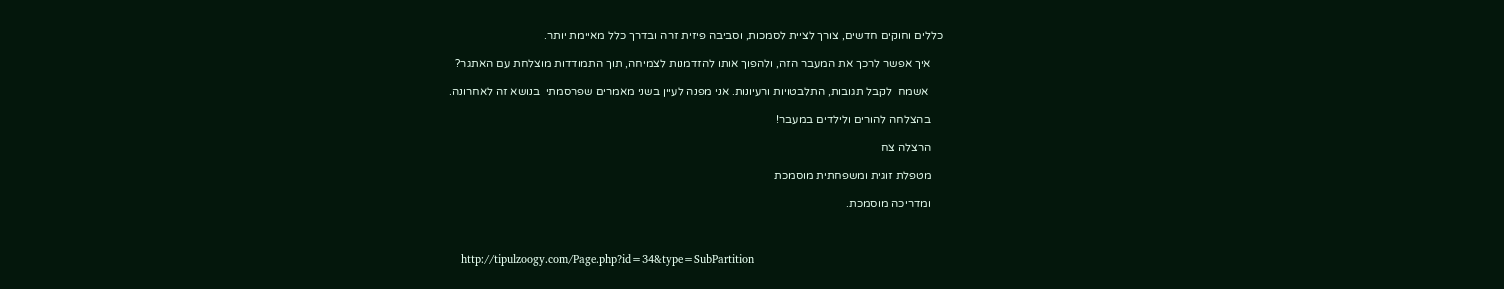כללים וחוקים חדשים, צורך לציית לסמכות, וסביבה פיזית זרה ובדרך כלל מאיימת יותר.

    איך אפשר לרכך את המעבר הזה, ולהפוך אותו להזדמנות לצמיחה, תוך התמודדות מוצלחת עם האתגר?

     אשמח  לקבל תגובות, התלבטויות ורעיונות. אני מפנה לעיין בשני מאמרים שפרסמתי  בנושא זה לאחרונה.

    בהצלחה להורים ולילדים במעבר!

    הרצלה צח

    מטפלת זוגית ומשפחתית מוסמכת

    ומדריכה מוסמכת.



    http://tipulzoogy.com/Page.php?id=34&type=SubPartition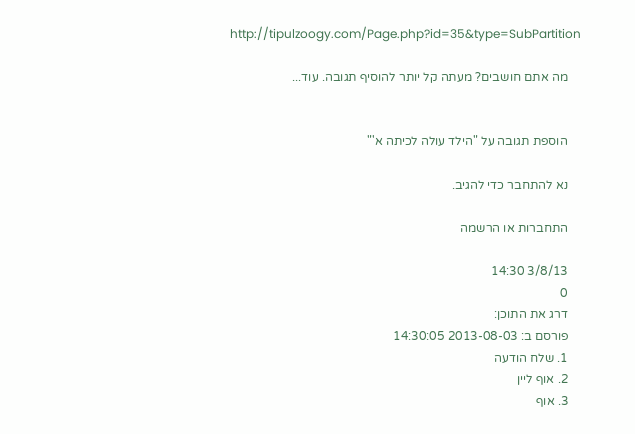http://tipulzoogy.com/Page.php?id=35&type=SubPartition

    מה אתם חושבים? מעתה קל יותר להוסיף תגובה. עוד...


    הוספת תגובה על "הילד עולה לכיתה א'"

    נא להתחבר כדי להגיב.

    התחברות או הרשמה

    3/8/13 14:30
    0
    דרג את התוכן:
    פורסם ב: 2013-08-03 14:30:05
    1. שלח הודעה
    2. אוף ליין
    3. אוף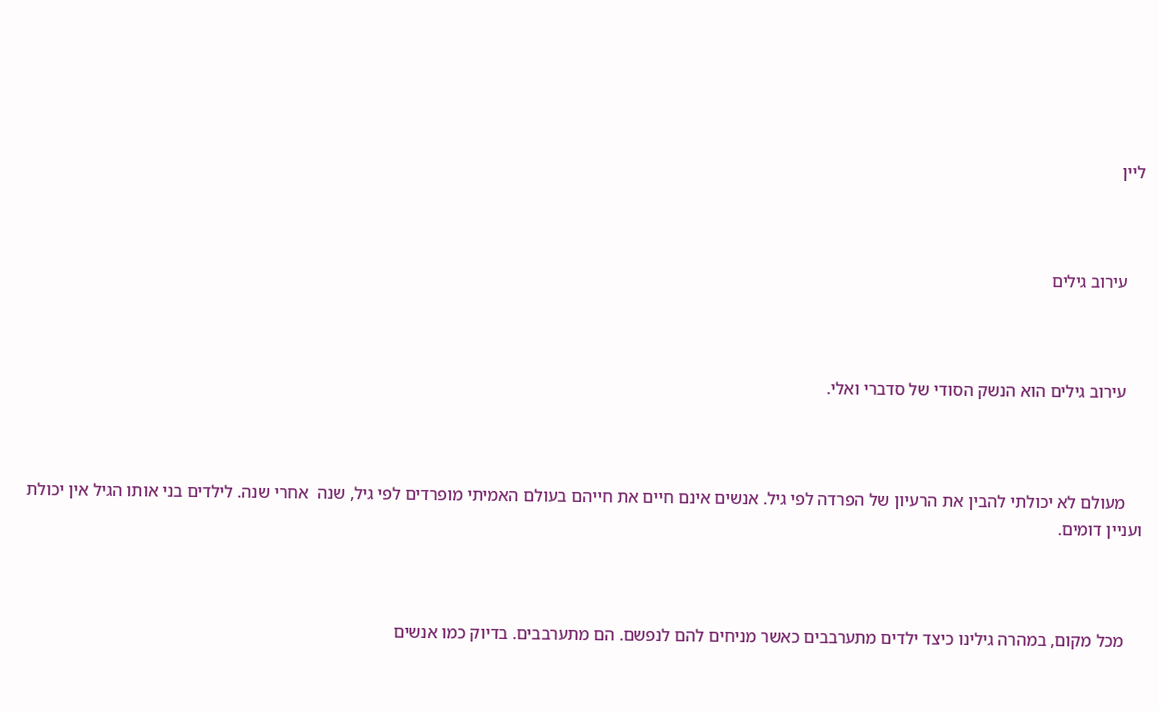ליין



    עירוב גילים



    עירוב גילים הוא הנשק הסודי של סדברי ואלי.



    מעולם לא יכולתי להבין את הרעיון של הפרדה לפי גיל. אנשים אינם חיים את חייהם בעולם האמיתי מופרדים לפי גיל, שנה  אחרי שנה. לילדים בני אותו הגיל אין יכולת ועניין דומים.



    מכל מקום, במהרה גילינו כיצד ילדים מתערבבים כאשר מניחים להם לנפשם. הם מתערבבים. בדיוק כמו אנשים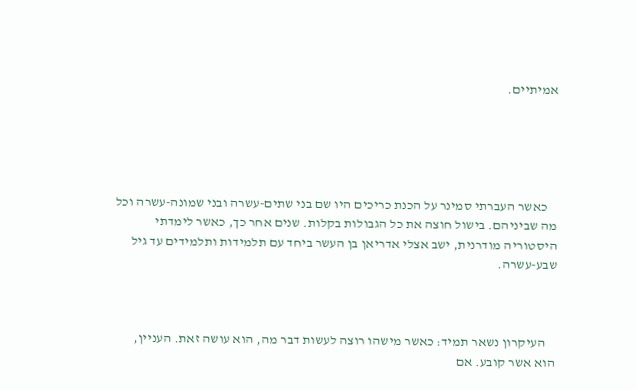אמיתיים.





    כאשר העברתי סמינר על הכנת כריכים היו שם בני שתים-עשרה ובני שמונה-עשרה וכל  מה שביניהם. בישול חוצה את כל הגבולות בקלות. שנים אחר כך, כאשר לימדתי היסטוריה מודרנית, ישב אצלי אדריאן בן העשר ביחד עם תלמידות ותלמידים עד גיל שבע-עשרה.



    העיקרון נשאר תמיד: כאשר מישהו רוצה לעשות דבר מה, הוא עושה זאת. העניין, הוא אשר קובע. אם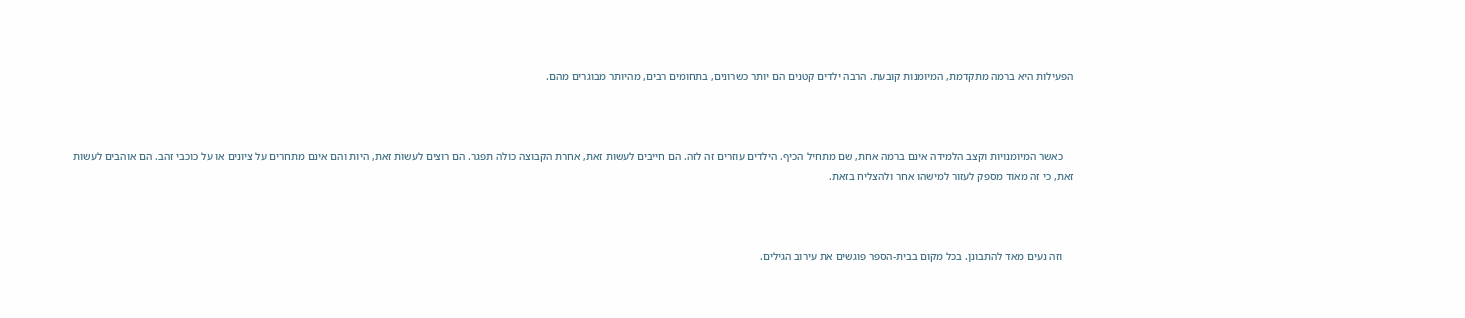הפעילות היא ברמה מתקדמת, המיומנות קובעת. הרבה ילדים קטנים הם יותר כשרונים, בתחומים רבים, מהיותר מבוגרים מהם.



    כאשר המיומנויות וקצב הלמידה אינם ברמה אחת, שם מתחיל הכיף. הילדים עוזרים זה לזה. הם חייבים לעשות זאת, אחרת הקבוצה כולה תפגר. הם רוצים לעשות זאת, היות והם אינם מתחרים על ציונים או על כוכבי זהב. הם אוהבים לעשות זאת, כי זה מאוד מספק לעזור למישהו אחר ולהצליח בזאת.



    וזה נעים מאד להתבונן. בכל מקום בבית-הספר פוגשים את עירוב הגילים.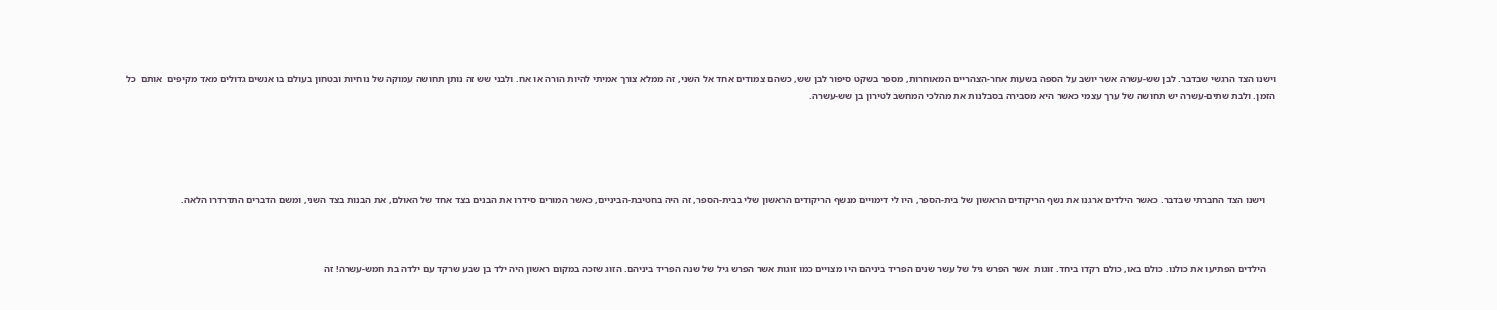וישנו הצד הרגשי שבדבר. לבן שש-עשרה אשר יושב על הספה בשעות אחר-הצהריים המאוחרות, מספר בשקט סיפור לבן שש, כשהם צמודים אחד אל השני, זה ממלא צורך אמיתי להיות הורה או אח. ולבני שש זה נותן תחושה עמוקה של נוחיות ובטחון בעולם בו אנשים גדולים מאד מקיפים  אותם  כל הזמן. ולבת שתים-עשרה יש תחושה של ערך עצמי כאשר היא מסבירה בסבלנות את מהלכי המחשב לטירון בן שש-עשרה.





    וישנו הצד החברתי שבדבר. כאשר הילדים ארגנו את נשף הריקודים הראשון של בית-הספר, היו לי דימויים מנשף הריקודים הראשון שלי בבית-הספר, זה היה בחטיבת-הביניים, כאשר המורים סידרו את הבנים בצד אחד של האולם, את הבנות בצד השני, ומשם הדברים התדרדרו הלאה.



    הילדים הפתיעו את כולנו. כולם באו, כולם רקדו ביחד. זוגות  אשר הפרש גיל של עשר שנים הפריד ביניהם היו מצויים כמו זוגות אשר הפרש גיל של שנה הפריד ביניהם. הזוג שזכה במקום ראשון היה ילד בן שבע שרקד עם ילדה בת חמש-עשרה! זה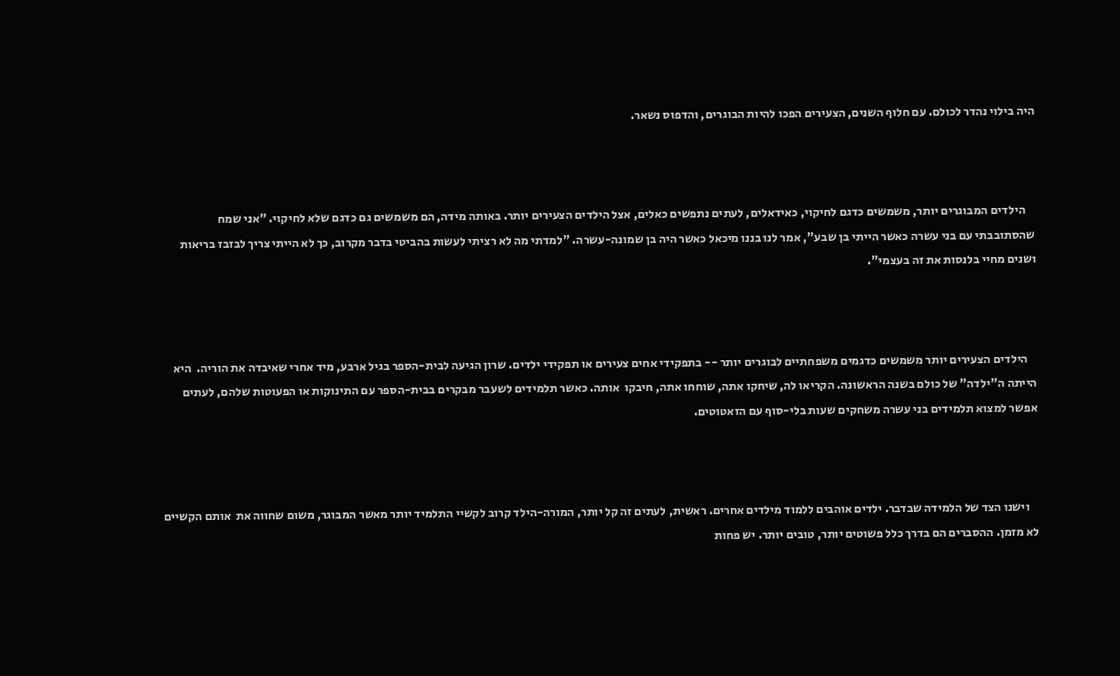היה בילוי נהדר לכולם. עם חלוף השנים, הצעירים הפכו להיות הבוגרים, והדפוס נשאר.



    הילדים המבוגרים יותר, משמשים כדגם לחיקוי, כאידאלים, לעתים נתפשים כאלים, אצל הילדים הצעירים יותר. באותה מידה, הם משמשים גם כדגם שלא לחיקוי. "אני שמח שהסתובבתי עם בני עשרה כאשר הייתי בן שבע", אמר לנו בננו מיכאל כאשר היה בן שמונה-עשרה. "למדתי מה לא רציתי לעשות בהביטי בדבר מקרוב, כך לא הייתי צריך לבזבז בריאות ושנים מחיי בלנסות את זה בעצמי".



    הילדים הצעירים יותר משמשים כדגמים משפחתיים לבוגרים יותר -- בתפקידי אחים צעירים או תפקידי ילדים. שרון הגיעה לבית-הספר בגיל ארבע, מיד אחרי שאיבדה את הוריה.  היא הייתה ה"ילדה" של כולם בשנה הראשונה. הקריאו לה, שיחקו אתה, שוחחו אתה, חיבקו  אותה. כאשר תלמידים לשעבר מבקרים בבית-הספר עם התינוקות או הפעוטות שלהם, לעתים  אפשר למצוא תלמידים בני עשרה משחקים שעות בלי-סוף עם הזאטוטים.



    וישנו הצד של הלמידה שבדבר. ילדים אוהבים ללמוד מילדים אחרים. ראשית, לעתים זה קל יותר, המורה-הילד קרוב לקשיי התלמיד יותר מאשר המבוגר, משום שחווה את  אותם הקשיים לא מזמן. ההסברים הם בדרך כלל פשוטים יותר, טובים יותר. יש פחות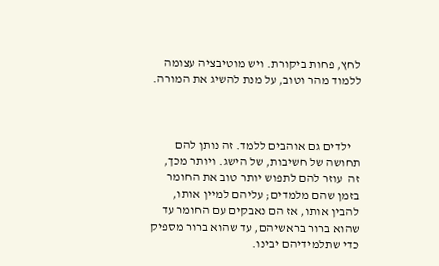לחץ, פחות ביקורת. ויש מוטיבציה עצומה ללמוד מהר וטוב, על מנת להשיג את המורה.



    ילדים גם אוהבים ללמד. זה נותן להם תחושה של חשיבות, של הישג. ויותר מכך, זה  עוזר להם לתפוש יותר טוב את החומר בזמן שהם מלמדים; עליהם למיין אותו, להבין אותו, אז הם נאבקים עם החומר עד שהוא ברור בראשיהם, עד שהוא ברור מספיק כדי שתלמידיהם יבינו.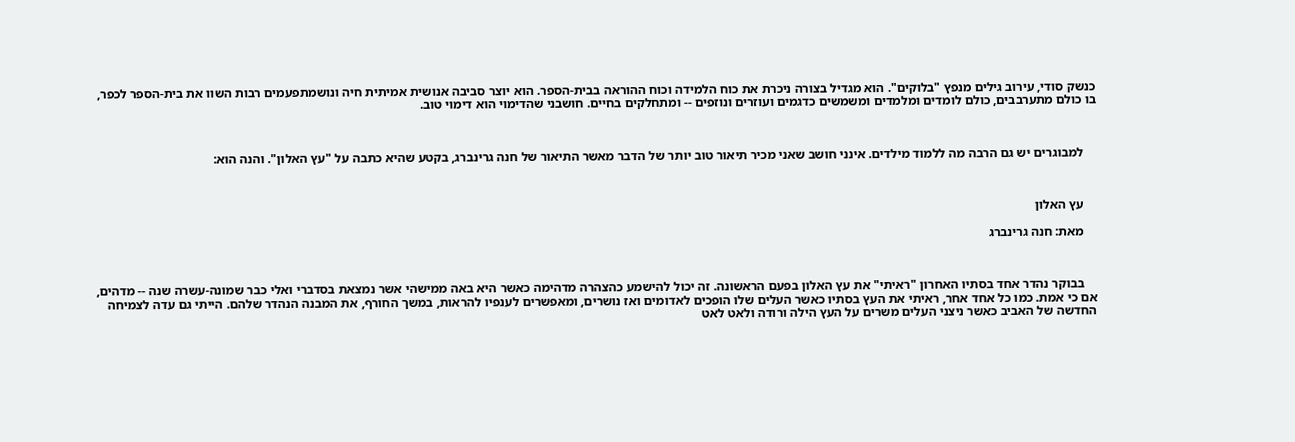כנשק סודי, עירוב גילים מנפץ "בלוקים". הוא מגדיל בצורה ניכרת את כוח הלמידה וכוח ההוראה בבית-הספר. הוא יוצר סביבה אנושית אמיתית חיה ונושמתפעמים רבות השוו את בית-הספר לכפר, בו כולם מתערבבים, כולם לומדים ומלמדים ומשמשים כדגמים ועוזרים ונוזפים -- ומתחלקים בחיים. חושבני שהדימוי הוא דימוי טוב.



    למבוגרים יש גם הרבה מה ללמוד מילדים. אינני חושב שאני מכיר תיאור טוב יותר של הדבר מאשר התיאור של חנה גרינברג, בקטע שהיא כתבה על "עץ האלון". והנה הוא:



    עץ האלון

    מאת: חנה גרינברג



    בבוקר נהדר אחד בסתיו האחרון "ראיתי" את עץ האלון בפעם הראשונה. זה יכול להישמע כהצהרה מדהימה כאשר היא באה ממישהי אשר נמצאת בסדברי ואלי כבר שמונה-עשרה שנה -- מדהים, אם כי אמת. כמו כל אחד אחר, ראיתי את העץ בסתיו כאשר העלים שלו הופכים לאדומים ואז נושרים, ומאפשרים לענפיו להראות, במשך החורף, את המבנה הנהדר שלהם. הייתי גם עדה לצמיחה החדשה של האביב כאשר ניצני העלים משרים על העץ הילה ורודה ולאט לאט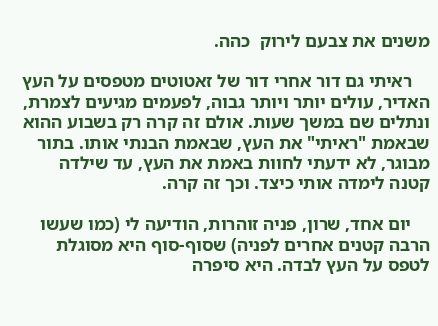משנים את צבעם לירוק  כהה.

    ראיתי גם דור אחרי דור של זאטוטים מטפסים על העץ האדיר, עולים יותר ויותר גבוה, לפעמים מגיעים לצמרת, ונתלים שם במשך שעות. אולם זה קרה רק בשבוע ההוא שבאמת "ראיתי" את העץ, שבאמת הבנתי אותו. בתור מבוגר, לא ידעתי לחוות באמת את העץ, עד שילדה קטנה לימדה אותי כיצד. וכך זה קרה.

    יום אחד, שרון, פניה זוהרות, הודיעה לי (כמו שעשו הרבה קטנים אחרים לפניה) שסוף-סוף היא מסוגלת לטפס על העץ לבדה. היא סיפרה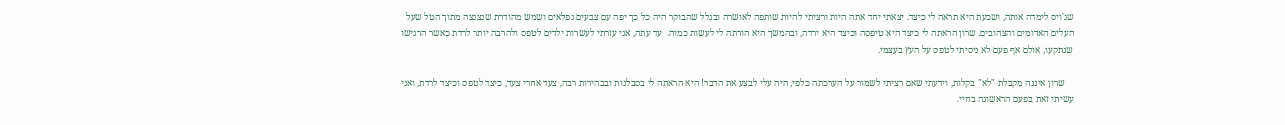שג'ויס לימדה אותה, ושכעת היא תראה לי כיצד. יצאתי יחד אתה היות ורציתי להיות שותפה לאושרה ובגלל שהבוקר היה כל כך יפה עם צבעים נפלאים ושמש מהודרת שנצנצה מתוך הטל שעל העלים האדומים והצהובים. שרון הראתה לי כיצד היא טיפסה וכיצד היא ירדה, ובהמשך היא הורתה לי לעשות כמוה.  עד עתה, אני עזרתי לעשרות ילדים לטפס ולהרבה יותר לרדת כאשר הרגישו שנתקעו, אולם אף פעם לא ניסיתי לטפס על העץ בעצמי.

    שרון איננה מקבלת "לא" בקלות, וידעתי שאם רציתי לשמור על הערכתה כלפי, היה עלי לבצע את הדבר! היא הראתה לי בסבלנות ובבהירות רבה, צעד אחרי צעד, כיצד לטפס וכיצד לרדת, ואני עשיתי זאת בפעם הראשונה בחיי.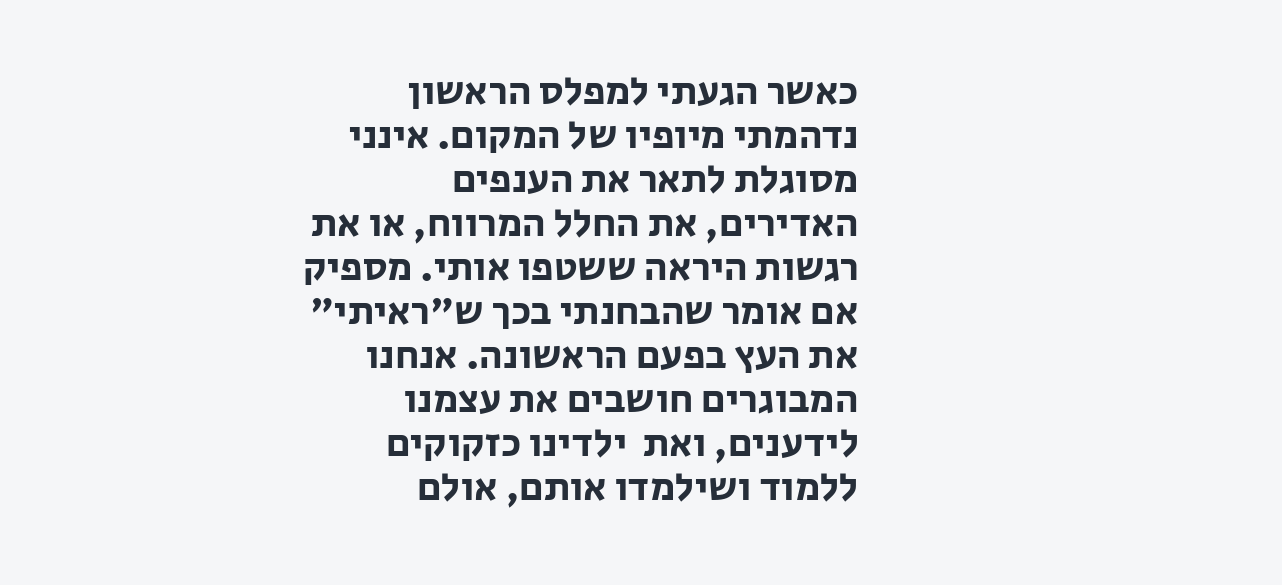כאשר הגעתי למפלס הראשון נדהמתי מיופיו של המקום. אינני מסוגלת לתאר את הענפים האדירים, את החלל המרווח, או את רגשות היראה ששטפו אותי. מספיק אם אומר שהבחנתי בכך ש"ראיתי" את העץ בפעם הראשונה. אנחנו המבוגרים חושבים את עצמנו לידענים, ואת  ילדינו כזקוקים ללמוד ושילמדו אותם, אולם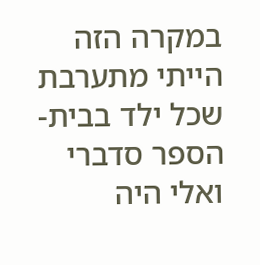במקרה הזה הייתי מתערבת שכל ילד בבית-הספר סדברי ואלי היה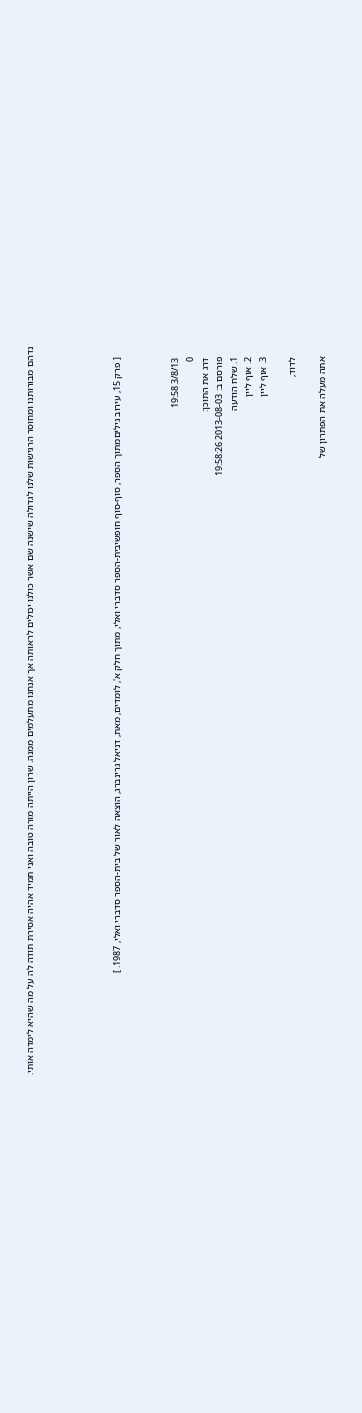נדהם מבורותנו ומחוסר הרגישות שלנו לגדולה שישנה שם אשר כולנו יכולים לראותה אך אנחנו מתעלמים ממנה. שרון הייתה מורה טובה ואני תמיד אהיה אסירת תודה לה על מה שהיא לימדה אותי.





    [ פרק 15, עירוב גיליםמתוך הספר, סוף-סוף חופשיבית-הספר סדברי ואלי, מתוך חלק א', לומדים, מאת, דניאל גרינברג, הוצאה לאור של בית-הספר סדברי ואלי, 1987. ]



    3/8/13 19:58
    0
    דרג את התוכן:
    פורסם ב: 2013-08-03 19:58:26
    1. שלח הודעה
    2. אוף ליין
    3. אוף ליין

    לדוד,

    אתה מעלה את הפתרון של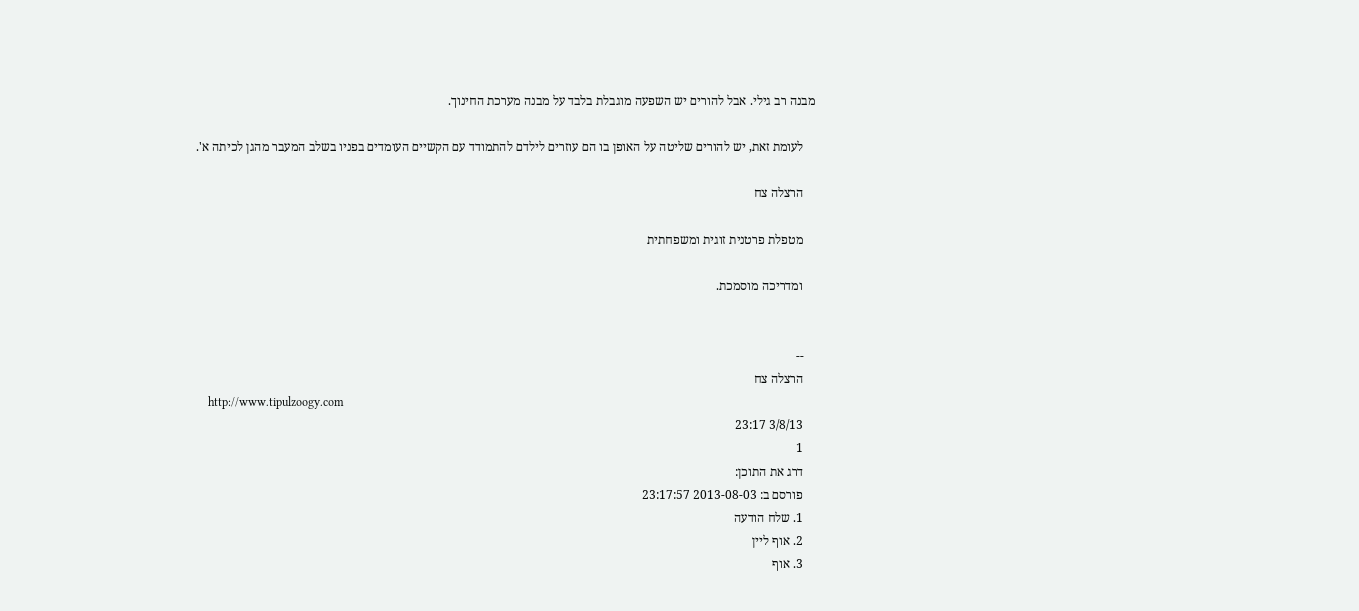מבנה רב גילי. אבל להורים יש השפעה מוגבלת בלבד על מבנה מערכת החינוך.

    לעומת זאת, יש להורים שליטה על האופן בו הם עוזרים לילדם להתמודד עם הקשיים העומדים בפניו בשלב המעבר מהגן לכיתה א'.

    הרצלה צח

    מטפלת פרטנית זוגית ומשפחתית

    ומדריכה מוסמכת.


    --
    הרצלה צח
    http://www.tipulzoogy.com
    3/8/13 23:17
    1
    דרג את התוכן:
    פורסם ב: 2013-08-03 23:17:57
    1. שלח הודעה
    2. אוף ליין
    3. אוף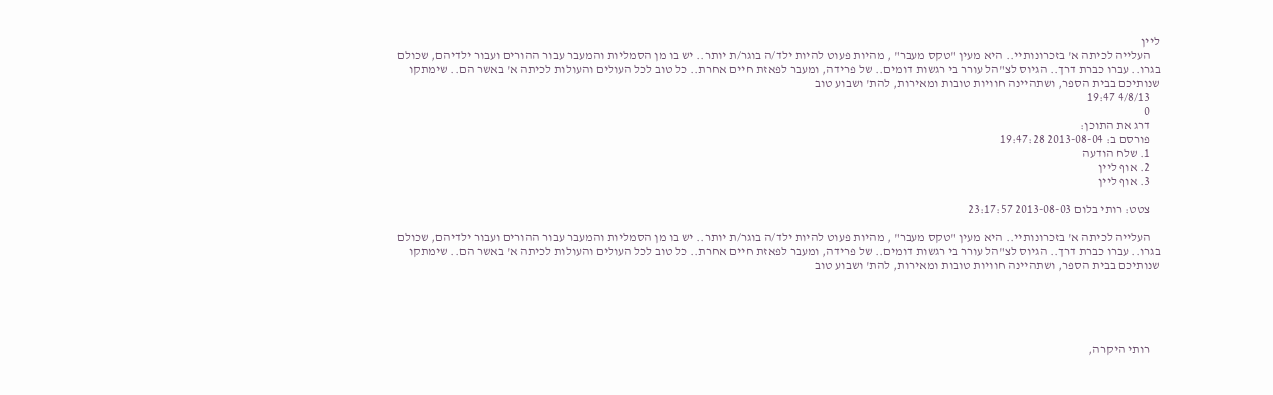ליין
    העלייה לכיתה א' בזכרונותיי.. היא מעין "טקס מעבר" , מהיות פעוט להיות ילד/ה בוגר/ת יותר.. יש בו מן הסמליות והמעבר עבור ההורים ועבור ילדיהם, שכולם בגרו.. עברו כברת דרך.. הגיוס לצ"הל עורר בי רגשות דומים.. של פרידה, ומעבר לפאזת חיים אחרת.. כל טוב לכל העולים והעולות לכיתה א' באשר הם.. שימתקו שנותיכם בבית הספר, ושתהיינה חוויות טובות ומאירות, להת' ושבוע טוב
    4/8/13 19:47
    0
    דרג את התוכן:
    פורסם ב: 2013-08-04 19:47:28
    1. שלח הודעה
    2. אוף ליין
    3. אוף ליין

    צטט: רותי בלום 2013-08-03 23:17:57

    העלייה לכיתה א' בזכרונותיי.. היא מעין "טקס מעבר" , מהיות פעוט להיות ילד/ה בוגר/ת יותר.. יש בו מן הסמליות והמעבר עבור ההורים ועבור ילדיהם, שכולם בגרו.. עברו כברת דרך.. הגיוס לצ"הל עורר בי רגשות דומים.. של פרידה, ומעבר לפאזת חיים אחרת.. כל טוב לכל העולים והעולות לכיתה א' באשר הם.. שימתקו שנותיכם בבית הספר, ושתהיינה חוויות טובות ומאירות, להת' ושבוע טוב





    רותי היקרה,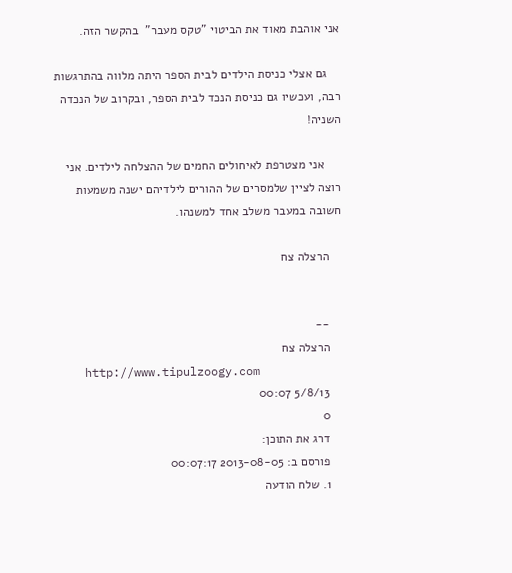אני אוהבת מאוד את הביטוי "טקס מעבר"  בהקשר הזה.

    גם אצלי כניסת הילדים לבית הספר היתה מלווה בהתרגשות רבה, ועכשיו גם כניסת הנכד לבית הספר, ובקרוב של הנכדה השניה!

     אני מצטרפת לאיחולים החמים של ההצלחה לילדים. אני רוצה לציין שלמסרים של ההורים לילדיהם ישנה משמעות חשובה במעבר משלב אחד למשנהו.

    הרצלה צח


    --
    הרצלה צח
    http://www.tipulzoogy.com
    5/8/13 00:07
    0
    דרג את התוכן:
    פורסם ב: 2013-08-05 00:07:17
    1. שלח הודעה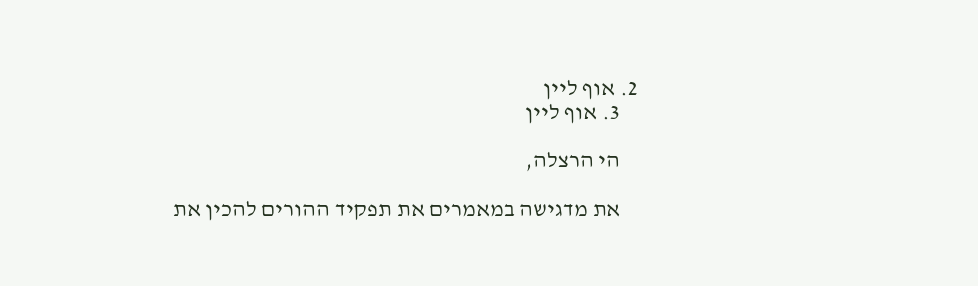2. אוף ליין
    3. אוף ליין

    הי הרצלה,

    את מדגישה במאמרים את תפקיד ההורים להכין את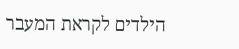הילדים לקראת המעבר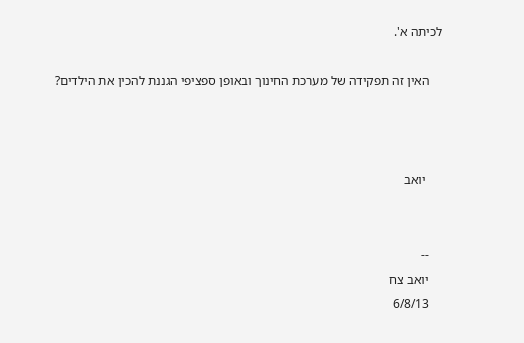לכיתה א'.

    האין זה תפקידה של מערכת החינוך ובאופן ספציפי הגננת להכין את הילדים?



     יואב


    --
    יואב צח
    6/8/13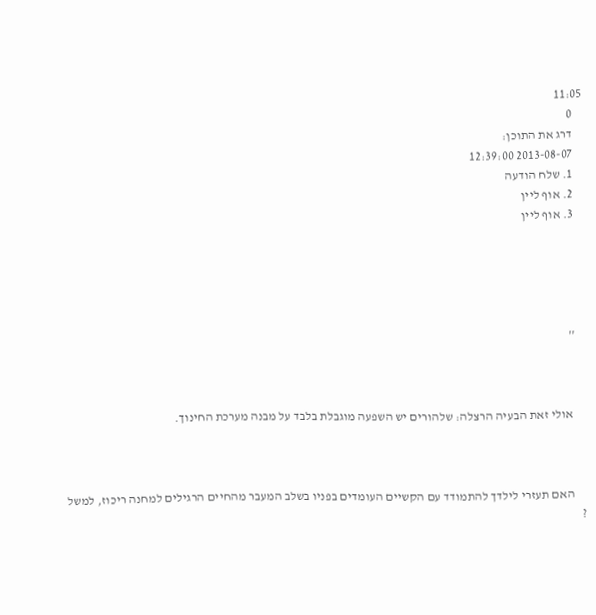11:05
    0
    דרג את התוכן:
    2013-08-07 12:39:00
    1. שלח הודעה
    2. אוף ליין
    3. אוף ליין





    ''



     אולי זאת הבעיה הרצלה: שלהורים יש השפעה מוגבלת בלבד על מבנה מערכת החינוך.



     האם תעזרי לילדך להתמודד עם הקשיים העומדים בפניו בשלב המעבר מהחיים הרגילים למחנה ריכוז, למשל ?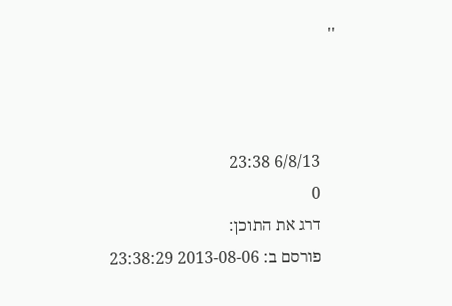''



    6/8/13 23:38
    0
    דרג את התוכן:
    פורסם ב: 2013-08-06 23:38:29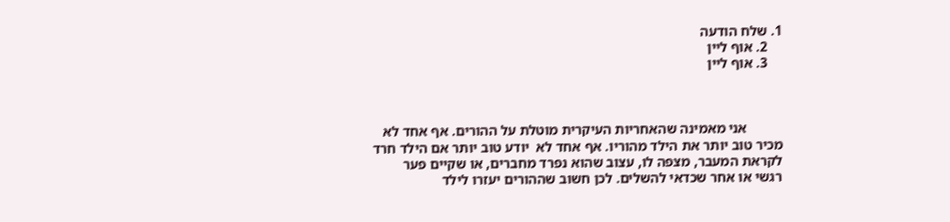1. שלח הודעה
    2. אוף ליין
    3. אוף ליין



          אני מאמינה שהאחריות העיקרית מוטלת על ההורים. אף אחד לא מכיר טוב יותר את הילד מהוריו. אף אחד לא  יודע טוב יותר אם הילד חרד לקראת המעבר, מצפה לו, עצוב שהוא נפרד מחברים, או שקיים פער רגשי או אחר שכדאי להשלים. לכן חשוב שההורים יעזרו לילד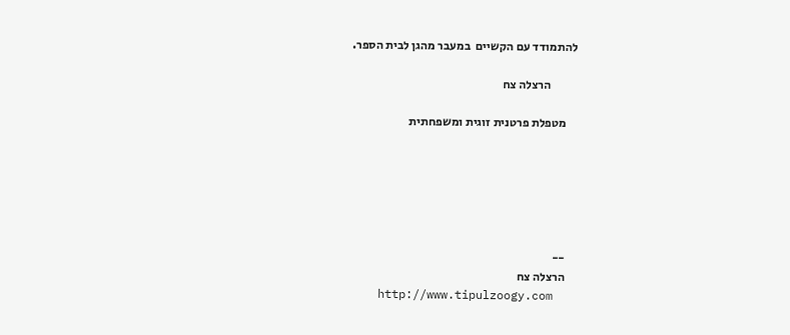להתמודד עם הקשיים  במעבר מהגן לבית הספר.

           הרצלה צח

    מטפלת פרטנית זוגית ומשפחתית






    --
    הרצלה צח
    http://www.tipulzoogy.com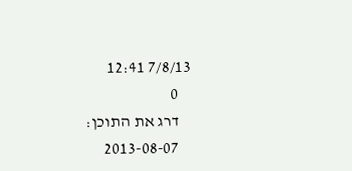7/8/13 12:41
    0
    דרג את התוכן:
    2013-08-07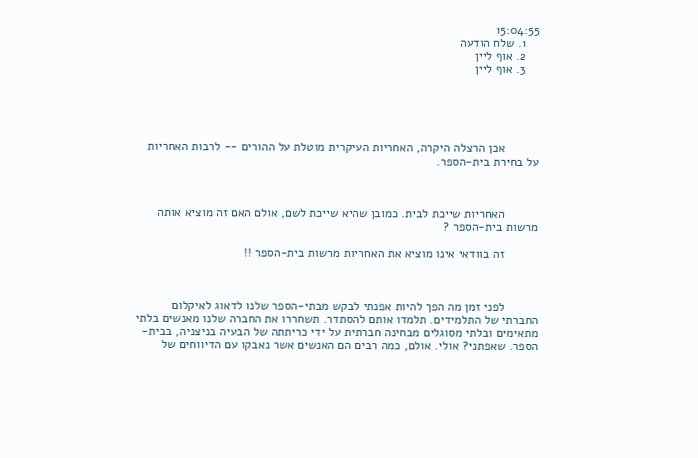15:04:55
    1. שלח הודעה
    2. אוף ליין
    3. אוף ליין





          אכן הרצלה היקרה, האחריות העיקרית מוטלת על ההורים -- לרבות האחריות על בחירת בית-הספר.



          האחריות שייכת לבית. כמובן שהיא שייכת לשם, אולם האם זה מוציא אותה מרשות בית-הספר ?

          זה בוודאי אינו מוציא את האחריות מרשות בית-הספר !!



          לפני זמן מה הפך להיות אפנתי לבקש מבתי-הספר שלנו לדאוג לאיקלום החברתי של התלמידים. תלמדו אותם להסתדר. תשחררו את החברה שלנו מאנשים בלתי מתאימים ובלתי מסוגלים מבחינה חברתית על ידי כריתתה של הבעיה בניצניה, בבית-הספר. שאפתני? אולי. אולם, כמה רבים הם האנשים אשר נאבקו עם הדיווחים של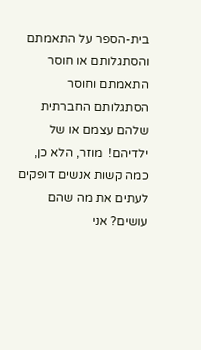בית-הספר על התאמתם והסתגלותם או חוסר התאמתם וחוסר הסתגלותם החברתית שלהם עצמם או של ילדיהם!  מוזר, הלא כן, כמה קשות אנשים דופקים לעתים את מה שהם עושים? אני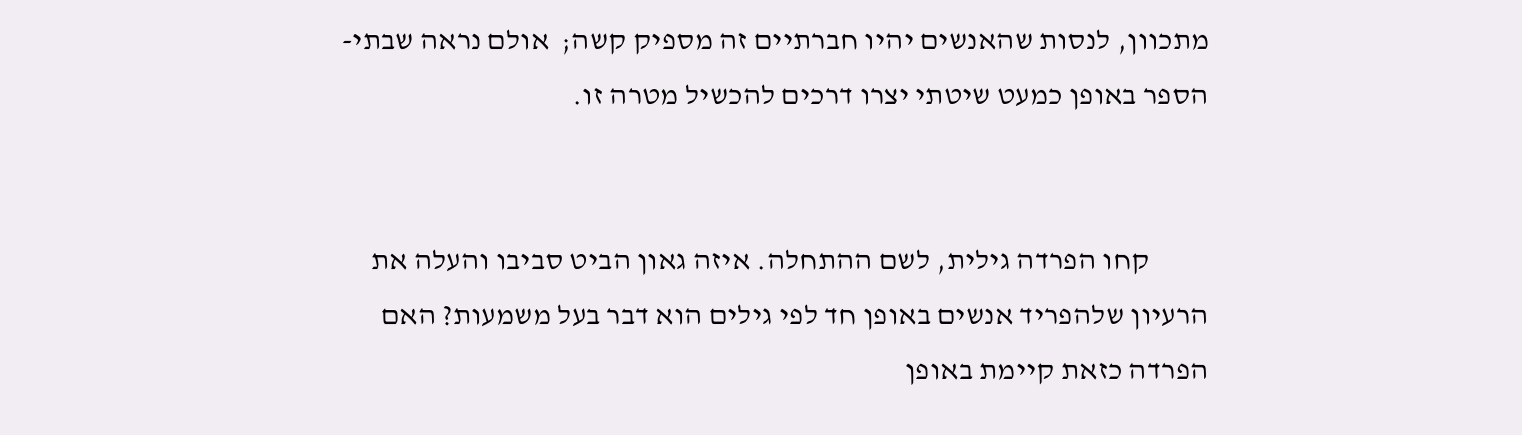מתכוון, לנסות שהאנשים יהיו חברתיים זה מספיק קשה;  אולם נראה שבתי-הספר באופן כמעט שיטתי יצרו דרכים להכשיל מטרה זו.


          קחו הפרדה גילית, לשם ההתחלה. איזה גאון הביט סביבו והעלה את הרעיון שלהפריד אנשים באופן חד לפי גילים הוא דבר בעל משמעות? האם הפרדה כזאת קיימת באופן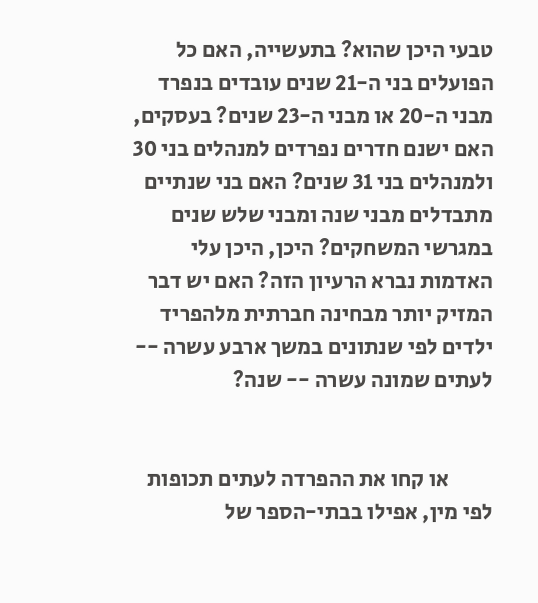טבעי היכן שהוא? בתעשייה, האם כל הפועלים בני ה-21 שנים עובדים בנפרד מבני ה-20 או מבני ה-23 שנים? בעסקים, האם ישנם חדרים נפרדים למנהלים בני 30 ולמנהלים בני 31 שנים? האם בני שנתיים מתבדלים מבני שנה ומבני שלש שנים במגרשי המשחקים? היכן, היכן עלי האדמות נברא הרעיון הזה? האם יש דבר המזיק יותר מבחינה חברתית מלהפריד ילדים לפי שנתונים במשך ארבע עשרה -- לעתים שמונה עשרה -- שנה?


          או קחו את ההפרדה לעתים תכופות לפי מין, אפילו בבתי-הספר של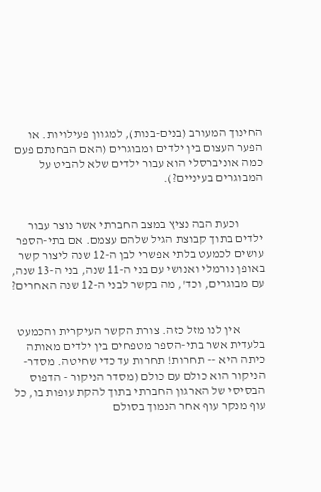החינוך המעורב (בנים-בנות), למגוון פעילויות. או הפער העצום בין ילדים ומבוגרים (האם הבחנתם פעם כמה אוניברסלי הוא עבור ילדים שלא להביט על המבוגרים בעיניים?).


          וכעת הבה נציץ במצב החברתי אשר נוצר עבור ילדים בתוך קבוצת הגיל שלהם עצמם. אם בתי-הספר עושים לכמעט בלתי אפשרי לבן ה-12 שנה ליצור קשר באופן נורמלי ואנושי עם בני ה-11 שנה, בני ה-13 שנה, עם מבוגרים, וכד', מה בקשר לבני ה-12 שנה האחרים?


          אין לנו מזל כזה. צורת הקשר העיקרית והכמעט בלעדית אשר בתי-הספר מטפחים בין ילדים מאותה כיתה היא -- תחרות! תחרות עד כדי שחיטה. מסדר-הניקור הוא כולם עם כולם (מסדר הניקור - הדפוס הבסיסי של הארגון החברתי בתוך להקת עופות בו, כל עוף מנקר עוף אחר הנמוך בסולם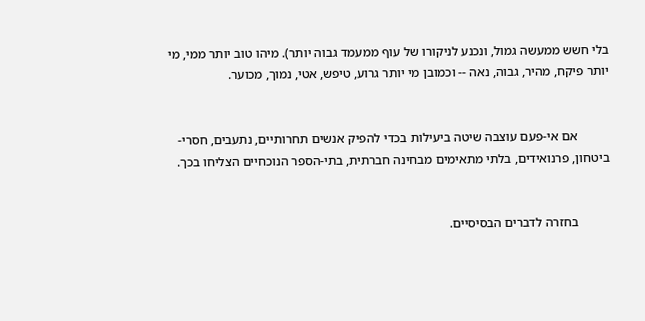בלי חשש ממעשה גמול, ונכנע לניקורו של עוף ממעמד גבוה יותר). מיהו טוב יותר ממי, מי יותר פיקח, מהיר, גבוה, נאה -- וכמובן מי יותר גרוע, טיפש, אטי, נמוך, מכוער.


          אם אי-פעם עוצבה שיטה ביעילות בכדי להפיק אנשים תחרותיים, נתעבים, חסרי- ביטחון, פרנואידים, בלתי מתאימים מבחינה חברתית, בתי-הספר הנוכחיים הצליחו בכך.


          בחזרה לדברים הבסיסיים.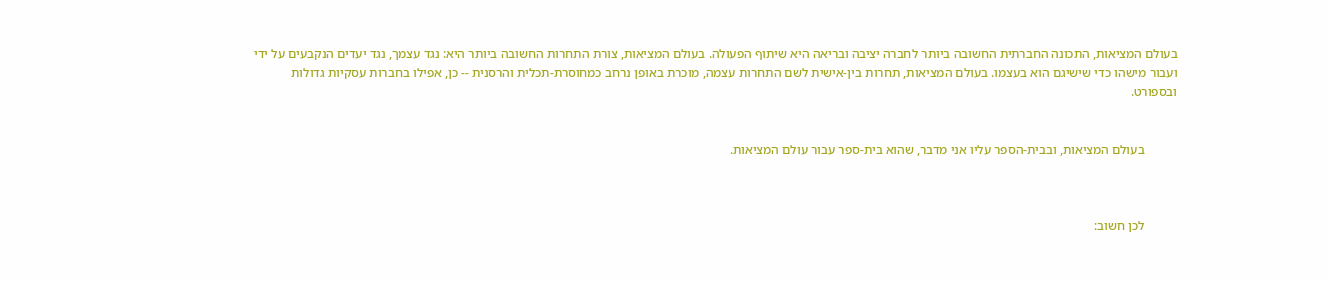בעולם המציאות, התכונה החברתית החשובה ביותר לחברה יציבה ובריאה היא שיתוף הפעולה. בעולם המציאות, צורת התחרות החשובה ביותר היא: נגד עצמך, נגד יעדים הנקבעים על ידי ועבור מישהו כדי שישיגם הוא בעצמו. בעולם המציאות, תחרות בין-אישית לשם התחרות עצמה, מוכרת באופן נרחב כמחוסרת-תכלית והרסנית -- כן, אפילו בחברות עסקיות גדולות ובספורט.


          בעולם המציאות, ובבית-הספר עליו אני מדבר, שהוא בית-ספר עבור עולם המציאות.



          לכן חשוב: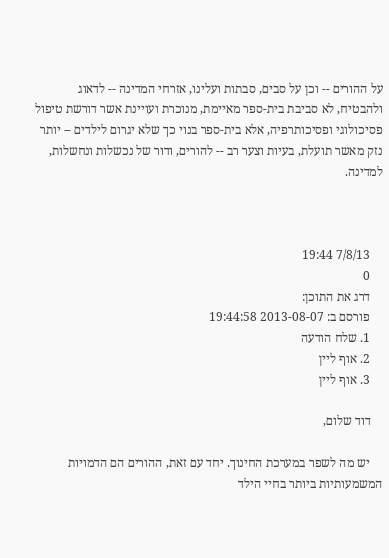על ההורים -- וכן על סבים, סבתות ועלינו, אזרחי המדינה -- לדאוג ולהבטיח, לא סביבת בית-ספר מאיימת, מנוכרת ועויינת אשר דורשת טיפול פסיכולוגי ופסיכותרפיה, אלא בית-ספר בנוי כך שלא יגרום לילדים -- יותר נזק מאשר תועלת, בעיות וצער רב -- להורים, ודור של נכשלות ונחשלות, למדינה.



    7/8/13 19:44
    0
    דרג את התוכן:
    פורסם ב: 2013-08-07 19:44:58
    1. שלח הודעה
    2. אוף ליין
    3. אוף ליין

    דוד שלום,

    יש מה לשפר במערכת החינוך. יחד עם זאת, ההורים הם הדמויות המשמעותיות ביותר בחיי הילד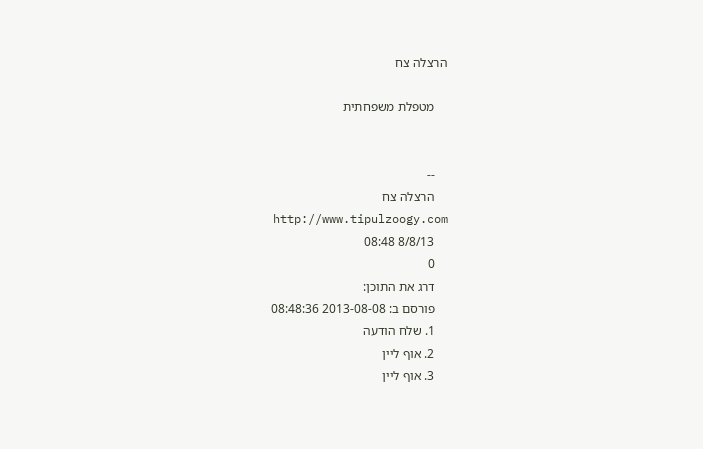הרצלה צח

    מטפלת משפחתית


    --
    הרצלה צח
    http://www.tipulzoogy.com
    8/8/13 08:48
    0
    דרג את התוכן:
    פורסם ב: 2013-08-08 08:48:36
    1. שלח הודעה
    2. אוף ליין
    3. אוף ליין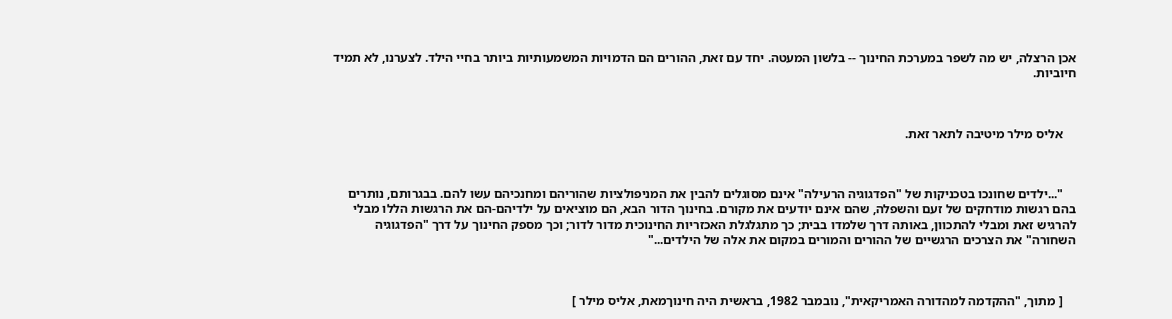אכן הרצלה, יש מה לשפר במערכת החינוך -- בלשון המעטה. יחד עם זאת, ההורים הם הדמויות המשמעותיות ביותר בחיי הילד. לצערנו, לא תמיד חיוביות.



    אליס מילר מיטיבה לתאר זאת.



    "...ילדים שחונכו בטכניקות של "הפדגוגיה הרעילה" אינם מסוגלים להבין את המניפולציות שהוריהם ומחנכיהם עשו להם. בבגרותם, נותרים בהם רגשות מודחקים של זעם והשפלה, שהם אינם יודעים את מקורם. בחינוך הדור הבא, הם מוציאים על ילדיהם-הם את הרגשות הללו מבלי להרגיש זאת ומבלי להתכוון, באותה דרך שלמדו בבית; כך מתגלגלת האכזריות החינוכית מדור לדור; וכך מספק החינוך על דרך "הפדגוגיה השחורה" את הצרכים הרגשיים של ההורים והמורים במקום את אלה של הילדים..."



    [ מתוך, "ההקדמה למהדורה האמריקאית", נובמבר 1982, בראשית היה חינוךמאת, אליס מילר ]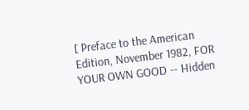[ Preface to the American Edition, November 1982, FOR YOUR OWN GOOD -- Hidden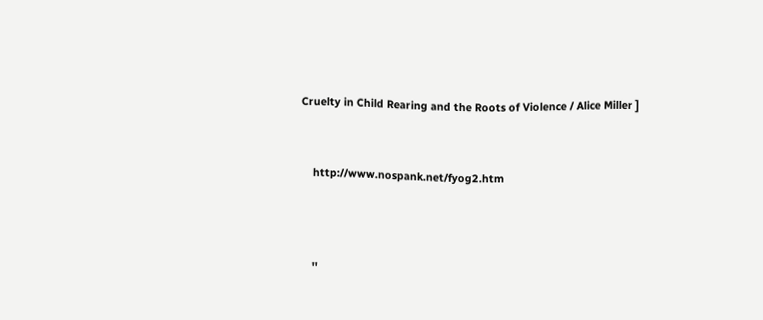Cruelty in Child Rearing and the Roots of Violence / Alice Miller ]


    http://www.nospank.net/fyog2.htm



    ''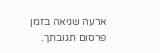ארעה שגיאה בזמן פרסום תגובתך.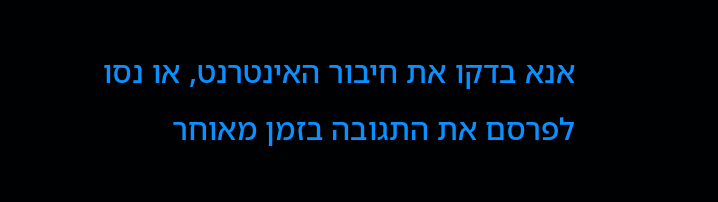אנא בדקו את חיבור האינטרנט, או נסו לפרסם את התגובה בזמן מאוחר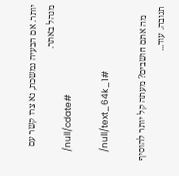יותר. אם הבעיה נמשכת, נא צרו קשר עם מנהל באתר.
    /null/cdate#

    /null/text_64k_1#

    מה אתם חושבים? מעתה קל יותר להוסיף תגובה. עוד...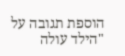הוספת תגובה על "הילד עולה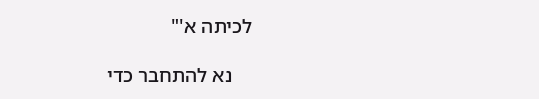לכיתה א'"

    נא להתחבר כדי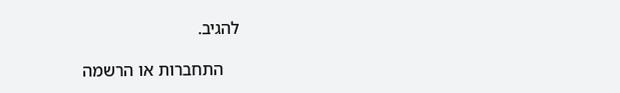להגיב.

    התחברות או הרשמה